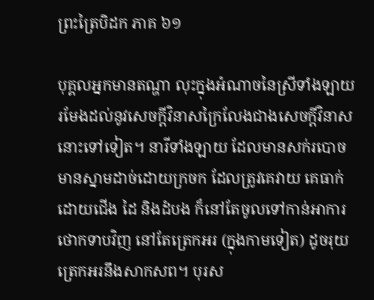ព្រះត្រៃបិដក ភាគ ៦១

បុគ្គលអ្នកមានតណ្ហា លុះក្នុងអំណាចនៃស្រីទាំងឡាយ រមែងដល់នូវសេចក្តីវិនាសក្រៃលែងជាងសេចក្តីវិនាសនោះទៅទៀត។ នារីទាំងឡាយ ដែលមានសក់របោច មានស្នាមដាច់ដោយក្រចក ដែលត្រូវគេវាយ គេធាក់ដោយជើង ដៃ និងដំបង ក៏នៅតែចូលទៅកាន់អាការថោកទាបវិញ នៅតែត្រេកអរ (ក្នុងកាមទៀត) ដូចរុយត្រេកអរនឹងសាកសព។ បុរស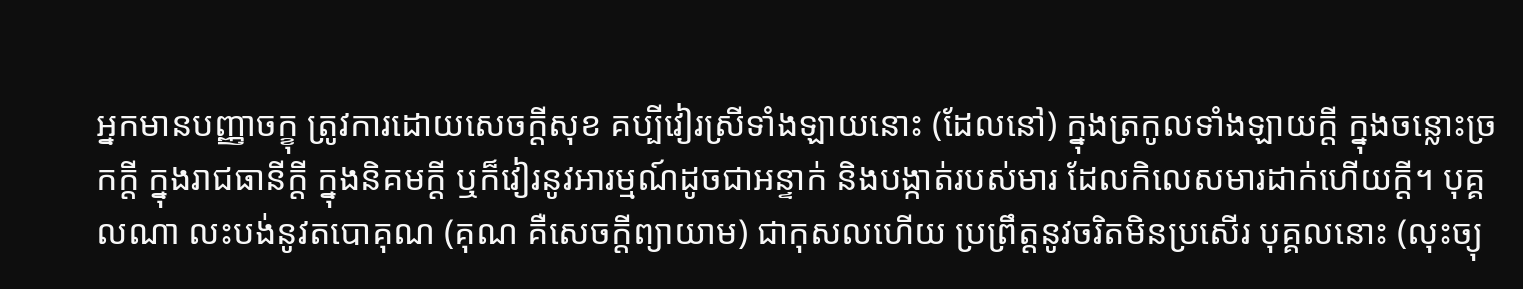អ្នកមានបញ្ញាចក្ខុ ត្រូវការដោយសេចក្តីសុខ គប្បីវៀរស្រីទាំងឡាយនោះ (ដែលនៅ) ក្នុងត្រកូលទាំងឡាយក្តី ក្នុងចន្លោះច្រកក្តី ក្នុងរាជធានីក្តី ក្នុងនិគមក្តី ឬក៏វៀរនូវអារម្មណ៍ដូចជាអន្ទាក់ និងបង្កាត់របស់មារ ដែលកិលេសមារដាក់ហើយក្តី។ បុគ្គលណា លះបង់នូវតបោគុណ (គុណ គឺសេចក្តីព្យាយាម) ជាកុសលហើយ ប្រព្រឹត្តនូវចរិតមិនប្រសើរ បុគ្គលនោះ (លុះច្យុ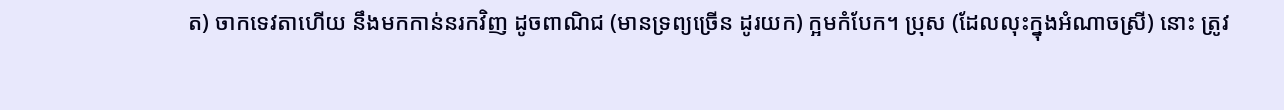ត) ចាកទេវតាហើយ នឹងមកកាន់នរកវិញ ដូចពាណិជ (មានទ្រព្យច្រើន ដូរយក) ក្អមកំបែក។ ប្រុស (ដែលលុះក្នុងអំណាចស្រី) នោះ ត្រូវ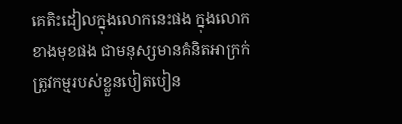គេតិះដៀលក្នុងលោកនេះផង ក្នុងលោកខាងមុខផង ជាមនុស្សមានគំនិតអាក្រក់ ត្រូវកម្មរបស់ខ្លួនបៀតបៀន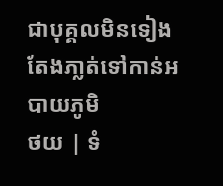ជាបុគ្គលមិនទៀង តែងភា្លត់ទៅកាន់អបាយភូមិ
ថយ | ទំ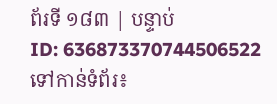ព័រទី ១៨៣ | បន្ទាប់
ID: 636873370744506522
ទៅកាន់ទំព័រ៖